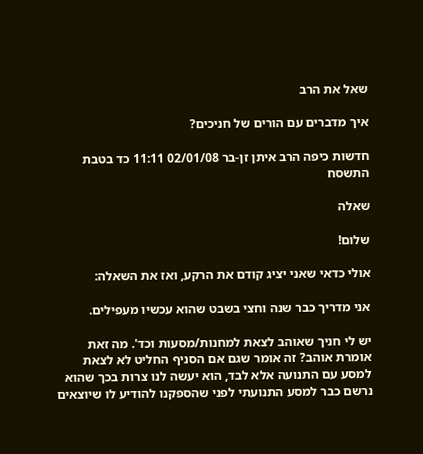שאל את הרב

איך מדברים עם הורים של חניכים?

חדשות כיפה הרב איתן זן-בר 02/01/08 11:11 כד בטבת התשסח

שאלה

שלום!

אולי כדאי שאני יציג קודם את הרקע, ואז את השאלה:

אני מדריך כבר שנה וחצי בשבט שהוא עכשיו מעפילים.

יש לי חניך שאוהב לצאת למחנות/מסעות וכד'. מה זאת אומרת אוהב? זה אומר שגם אם הסניף החליט לא לצאת למסע עם התנועה אלא לבד, הוא יעשה לנו צרות בכך שהוא נרשם כבר למסע התנועתי לפני שהספקנו להודיע לו שיוצאים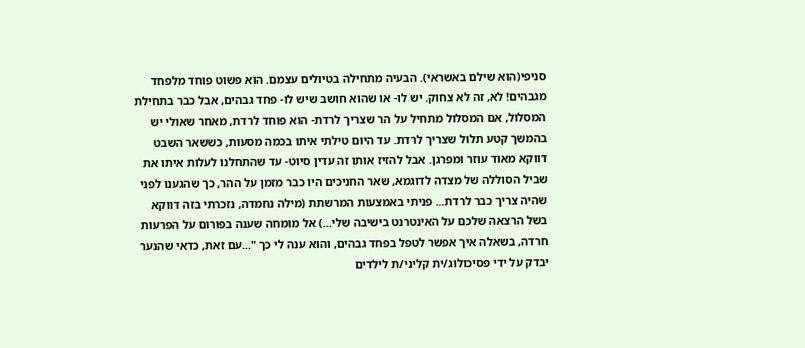סניפי(הוא שילם באשראי). הבעיה מתחילה בטיולים עצמם. הוא פשוט פוחד מלפחד מגבהים! לא, זה לא צחוק. יש לו- או שהוא חושב שיש לו- פחד גבהים, אבל כבר בתחילת המסלול, אם המסלול מתחיל על הר שצריך לרדת- הוא פוחד לרדת, מאחר שאולי יש בהמשך קטע תלול שצריך לרדת. עד היום טילתי איתו בכמה מסעות, כששאר השבט דווקא מאוד עוזר ומפרגן. אבל להזיז אותו זה עדין סיוט- עד שהתחלנו לעלות איתו את שביל הסוללה של מצדה לדוגמא, שאר החניכים היו כבר מזמן על ההר, כך שהגענו לפני שהיה צריך כבר לרדת... פניתי באמצעות המרשתת (מילה נחמדה, נזכרתי בזה דווקא בשל הרצאה שלכם על האינטרנט בישיבה שלי...) אל מומחה שענה בפורום על הפרעות חרדה, בשאלה איך אפשר לטפל בפחד גבהים, והוא ענה לי כך "...עם זאת, כדאי שהנער יבדק על ידי פסיכולוג/ית קליני/ת לילדים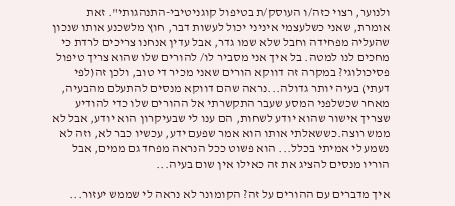ולנוער, רצוי כזה/ו העוסק/ת בטיפול קוגניטיבי-התנהגותי". זאת אומרת, שאני כשלעצמי איניני יכול לעשות דבר, חוץ מלשכנע אותו שנכון שהעליה מפחידה וחבל שלא שמו גדר, אבל עדין אנחנו צריכים לרדת כי מחכים לנו למטה. בל איך אני מסביר לו/ להורים שלו שהוא צריך טיפול פסיכולוגי? במקרה זה דווקא הורים שאני מכיר די טוב, ולכן זה(לפי דעתי) בעיה יותר גדולה...נראה שהם דווקא מנסים להתעלם מהבעיה, מאחר שכשלפני המסע שעבר התקשרתי אל ההורים שלו כדי להודיע שצריך אישור שהוא יודע לשחות, הם ענו לי שבעיקרון הוא יודע, אבל לא ממש רוצה.כששאלתי אותו הוא אמר שפעם ידע, עכשיו כבר לא, וזה לא נשמע לי אמיתי בכלל... הוא פשוט ככל הנראה מפחד גם ממים, אבל הוריו מנסים להציג את זה כאילו אין שום בעיה...

איך מדברים עם ההורים על זה? הקומונר לא נראה לי שממש יעזור...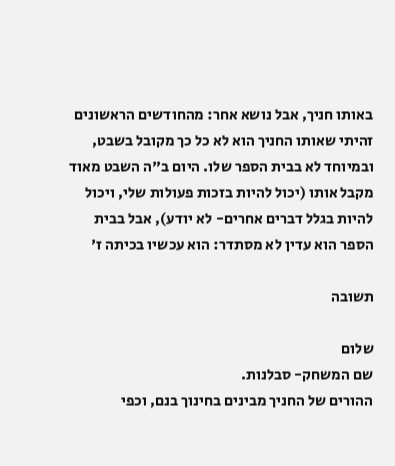באותו חניך, אבל נושא אחר: מהחודשים הראשונים זהיתי שאותו החניך הוא לא כל כך מקובל בשבט, ובמיוחד לא בבית הספר שלו. היום ב"ה השבט מאוד מקבל אותו (יכול להיות בזכות פעולות שלי, ויכול להיות בגלל דברים אחרים- לא יודע), אבל בבית הספר הוא עדין לא מסתדר: הוא עכשיו בכיתה ז'

תשובה

שלום
שם המשחק- סבלנות.
ההורים של החניך מבינים בחינוך בנם, וכפי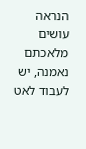הנראה עושים מלאכתם נאמנה, יש לעבוד לאט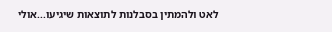לאט ולהמתין בסבלנות לתוצאות שיגיעו...אולי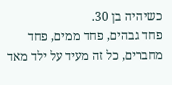כשיהיה בן 30.
פחד גבהים, פחד ממים, פחד מחברים, כל זה מעיד על ילד מאד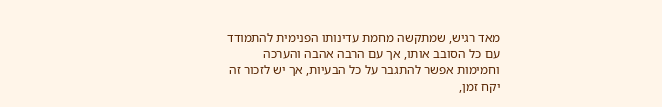מאד רגיש, שמתקשה מחמת עדינותו הפנימית להתמודד עם כל הסובב אותו, אך עם הרבה אהבה והערכה וחמימות אפשר להתגבר על כל הבעיות, אך יש לזכור זה יקח זמן,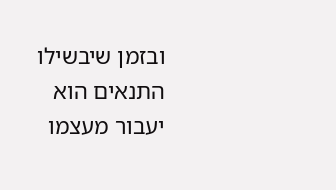ובזמן שיבשילו התנאים הוא יעבור מעצמו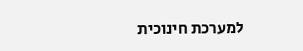למערכת חינוכית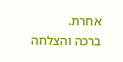אחרת.
ברכה והצלחה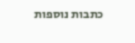כתבות נוספות